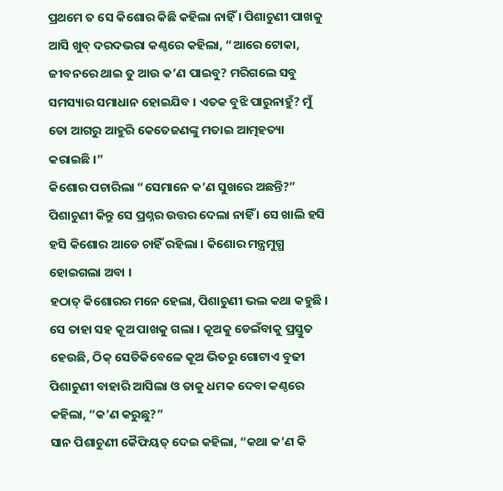ପ୍ରଥମେ ତ ସେ କିଶୋର କିଛି କହିଲା ନାହିଁ । ପିଶାଚୁଣୀ ପାଖକୁ ଆସି ଖୁବ୍ ଦରଦଭରା କଣ୍ଠରେ କହିଲା, “ଆରେ ଟୋକା, ଜୀବନରେ ଥାଇ ତୁ ଆଉ କ’ଣ ପାଇବୁ? ମରିଗଲେ ସବୁ ସମସ୍ୟାର ସମାଧାନ ହୋଇଯିବ । ଏତକ ବୁଝି ପାରୁନାହୁଁ? ମୁଁ ତୋ ଆଗରୁ ଆହୁରି କେତେଜଣଙ୍କୁ ମତାଇ ଆତ୍ମହତ୍ୟା କରାଇଛି ।”
କିଶୋର ପଚାରିଲା “ସେମାନେ କ’ଣ ସୁଖରେ ଅଛନ୍ତି?” ପିଶାଚୁଣୀ କିନ୍ତୁ ସେ ପ୍ରଶ୍ନର ଉତ୍ତର ଦେଲା ନାହିଁ । ସେ ଖାଲି ହସି ହସି କିଶୋର ଆଡେ ଚାହିଁ ରହିଲା । କିଶୋର ମନ୍ତ୍ରମୁଗ୍ଧ ହୋଇଗଲା ଅବା ।
ହଠାତ୍ କିଶୋରର ମନେ ହେଲା, ପିଶାଚୁଣୀ ଭଲ କଥା କହୁଛି । ସେ ତାହା ସହ କୂଅ ପାଖକୁ ଗଲା । କୂଅକୁ ଡେଇଁବାକୁ ପ୍ରସ୍ତୁତ ହେଉଛି, ଠିକ୍ ସେତିକିବେଳେ କୂଅ ଭିତରୁ ଗୋଟାଏ ବୁଢୀ ପିଶାଚୁଣୀ ବାହାରି ଆସିଲା ଓ ତାକୁ ଧମକ ଦେବା କଣ୍ଠରେ କହିଲା, “କ’ଣ କରୁଛୁ?”
ସାନ ପିଶାଚୁଣୀ କୈଫିୟତ୍ ଦେଇ କହିଲା, “କଥା କ’ଣ କି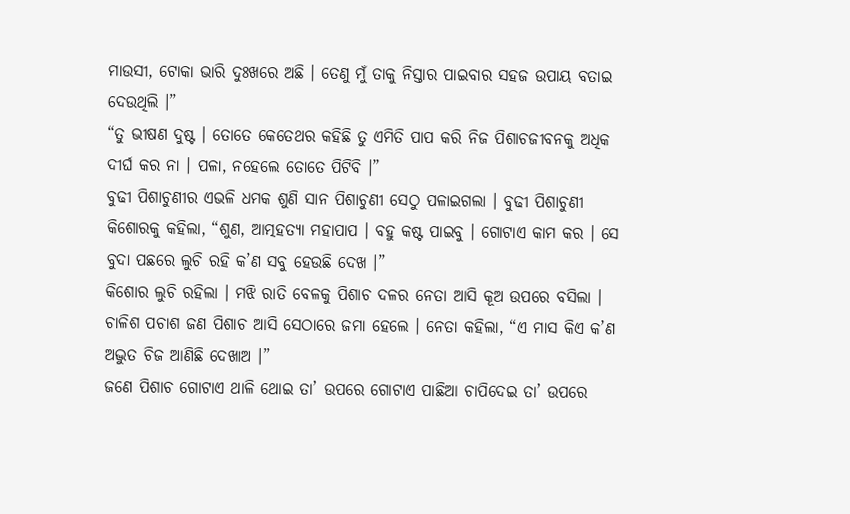ମାଉସୀ, ଟୋକା ଭାରି ଦୁଃଖରେ ଅଛି । ତେଣୁ ମୁଁ ତାକୁ ନିସ୍ତାର ପାଇବାର ସହଜ ଉପାୟ ବତାଇ ଦେଉଥିଲି ।”
“ତୁ ଭୀଷଣ ଦୁଷ୍ଟ । ତୋତେ କେତେଥର କହିଛି ତୁ ଏମିତି ପାପ କରି ନିଜ ପିଶାଚଜୀବନକୁ ଅଧିକ ଦୀର୍ଘ କର ନା । ପଳା, ନହେଲେ ତୋତେ ପିଟିବି ।”
ବୁଢୀ ପିଶାଚୁଣୀର ଏଭଳି ଧମକ ଶୁଣି ସାନ ପିଶାଚୁଣୀ ସେଠୁ ପଳାଇଗଲା । ବୁଢୀ ପିଶାଚୁଣୀ କିଶୋରକୁ କହିଲା, “ଶୁଣ, ଆତ୍ମହତ୍ୟା ମହାପାପ । ବହୁ କଷ୍ଟ ପାଇବୁ । ଗୋଟାଏ କାମ କର । ସେ ବୁଦା ପଛରେ ଲୁଚି ରହି କ’ଣ ସବୁ ହେଉଛି ଦେଖ ।”
କିଶୋର ଲୁଚି ରହିଲା । ମଝି ରାତି ବେଳକୁ ପିଶାଚ ଦଳର ନେତା ଆସି କୂଅ ଉପରେ ବସିଲା । ଚାଳିଶ ପଚାଶ ଜଣ ପିଶାଚ ଆସି ସେଠାରେ ଜମା ହେଲେ । ନେତା କହିଲା, “ଏ ମାସ କିଏ କ’ଣ ଅଦ୍ଭୁତ ଚିଜ ଆଣିଛି ଦେଖାଅ ।”
ଜଣେ ପିଶାଚ ଗୋଟାଏ ଥାଳି ଥୋଇ ତା’ ଉପରେ ଗୋଟାଏ ପାଛିଆ ଚାପିଦେଇ ତା’ ଉପରେ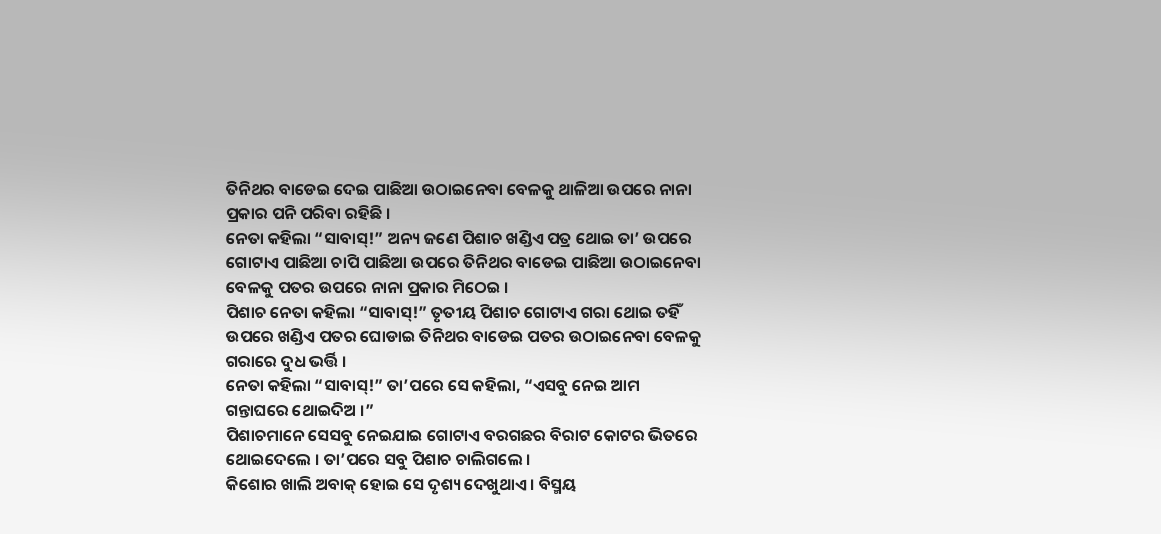ତିନିଥର ବାଡେଇ ଦେଇ ପାଛିଆ ଉଠାଇନେବା ବେଳକୁ ଥାଳିଆ ଉପରେ ନାନା ପ୍ରକାର ପନି ପରିବା ରହିଛି ।
ନେତା କହିଲା “ସାବାସ୍!” ଅନ୍ୟ ଜଣେ ପିଶାଚ ଖଣ୍ଡିଏ ପତ୍ର ଥୋଇ ତା’ ଉପରେ ଗୋଟାଏ ପାଛିଆ ଚାପି ପାଛିଆ ଉପରେ ତିନିଥର ବାଡେଇ ପାଛିଆ ଉଠାଇନେବା ବେଳକୁ ପତର ଉପରେ ନାନା ପ୍ରକାର ମିଠେଇ ।
ପିଶାଚ ନେତା କହିଲା “ସାବାସ୍!” ତୃତୀୟ ପିଶାଚ ଗୋଟାଏ ଗରା ଥୋଇ ତହିଁ ଉପରେ ଖଣ୍ଡିଏ ପତର ଘୋଡାଇ ତିନିଥର ବାଡେଇ ପତର ଉଠାଇନେବା ବେଳକୁ ଗରାରେ ଦୁଧ ଭର୍ତ୍ତି ।
ନେତା କହିଲା “ସାବାସ୍!” ତା’ପରେ ସେ କହିଲା, “ଏସବୁ ନେଇ ଆମ ଗନ୍ତାଘରେ ଥୋଇଦିଅ ।”
ପିଶାଚମାନେ ସେସବୁ ନେଇଯାଇ ଗୋଟାଏ ବରଗଛର ବିରାଟ କୋଟର ଭିତରେ ଥୋଇଦେଲେ । ତା’ପରେ ସବୁ ପିଶାଚ ଚାଲିଗଲେ ।
କିଶୋର ଖାଲି ଅବାକ୍ ହୋଇ ସେ ଦୃଶ୍ୟ ଦେଖୁଥାଏ । ବିସ୍ମୟ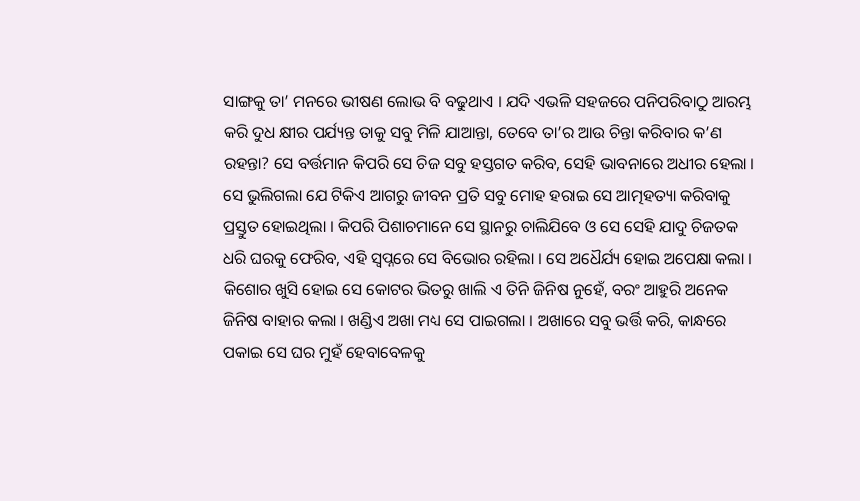ସାଙ୍ଗକୁ ତା’ ମନରେ ଭୀଷଣ ଲୋଭ ବି ବଢୁଥାଏ । ଯଦି ଏଭଳି ସହଜରେ ପନିପରିବାଠୁ ଆରମ୍ଭ କରି ଦୁଧ କ୍ଷୀର ପର୍ଯ୍ୟନ୍ତ ତାକୁ ସବୁ ମିଳି ଯାଆନ୍ତା, ତେବେ ତା’ର ଆଉ ଚିନ୍ତା କରିବାର କ’ଣ ରହନ୍ତା? ସେ ବର୍ତ୍ତମାନ କିପରି ସେ ଚିଜ ସବୁ ହସ୍ତଗତ କରିବ, ସେହି ଭାବନାରେ ଅଧୀର ହେଲା । ସେ ଭୁଲିଗଲା ଯେ ଟିକିଏ ଆଗରୁ ଜୀବନ ପ୍ରତି ସବୁ ମୋହ ହରାଇ ସେ ଆତ୍ମହତ୍ୟା କରିବାକୁ ପ୍ରସ୍ତୁତ ହୋଇଥିଲା । କିପରି ପିଶାଚମାନେ ସେ ସ୍ଥାନରୁ ଚାଲିଯିବେ ଓ ସେ ସେହି ଯାଦୁ ଚିଜତକ ଧରି ଘରକୁ ଫେରିବ, ଏହି ସ୍ୱପ୍ନରେ ସେ ବିଭୋର ରହିଲା । ସେ ଅଧୈର୍ଯ୍ୟ ହୋଇ ଅପେକ୍ଷା କଲା ।
କିଶୋର ଖୁସି ହୋଇ ସେ କୋଟର ଭିତରୁ ଖାଲି ଏ ତିନି ଜିନିଷ ନୁହେଁ, ବରଂ ଆହୁରି ଅନେକ ଜିନିଷ ବାହାର କଲା । ଖଣ୍ଡିଏ ଅଖା ମଧ୍ୟ ସେ ପାଇଗଲା । ଅଖାରେ ସବୁ ଭର୍ତ୍ତି କରି, କାନ୍ଧରେ ପକାଇ ସେ ଘର ମୁହଁ ହେବାବେଳକୁ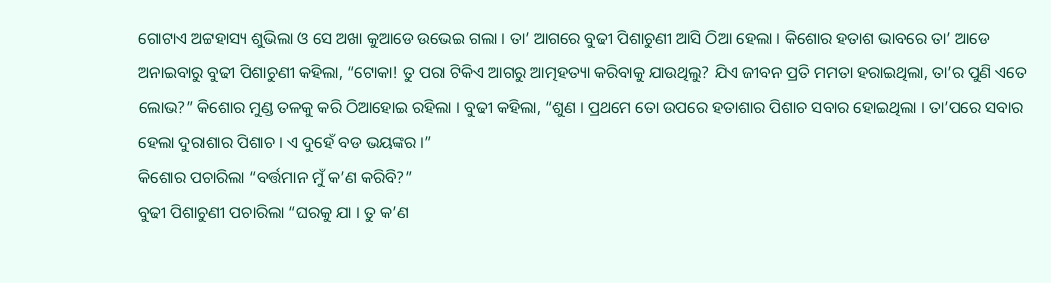ଗୋଟାଏ ଅଟ୍ଟହାସ୍ୟ ଶୁଭିଲା ଓ ସେ ଅଖା କୁଆଡେ ଉଭେଇ ଗଲା । ତା’ ଆଗରେ ବୁଢୀ ପିଶାଚୁଣୀ ଆସି ଠିଆ ହେଲା । କିଶୋର ହତାଶ ଭାବରେ ତା’ ଆଡେ ଅନାଇବାରୁ ବୁଢୀ ପିଶାଚୁଣୀ କହିଲା, “ଟୋକା! ତୁ ପରା ଟିକିଏ ଆଗରୁ ଆତ୍ମହତ୍ୟା କରିବାକୁ ଯାଉଥିଲୁ? ଯିଏ ଜୀବନ ପ୍ରତି ମମତା ହରାଇଥିଲା, ତା’ର ପୁଣି ଏତେ ଲୋଭ?” କିଶୋର ମୁଣ୍ଡ ତଳକୁ କରି ଠିଆହୋଇ ରହିଲା । ବୁଢୀ କହିଲା, “ଶୁଣ । ପ୍ରଥମେ ତୋ ଉପରେ ହତାଶାର ପିଶାଚ ସବାର ହୋଇଥିଲା । ତା’ପରେ ସବାର ହେଲା ଦୁରାଶାର ପିଶାଚ । ଏ ଦୁହେଁ ବଡ ଭୟଙ୍କର ।”
କିଶୋର ପଚାରିଲା “ବର୍ତ୍ତମାନ ମୁଁ କ’ଣ କରିବି?”
ବୁଢୀ ପିଶାଚୁଣୀ ପଚାରିଲା “ଘରକୁ ଯା । ତୁ କ’ଣ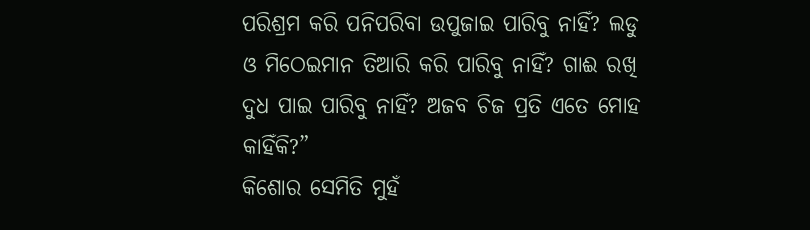ପରିଶ୍ରମ କରି ପନିପରିବା ଉପୁଜାଇ ପାରିବୁ ନାହିଁ? ଲଡୁ ଓ ମିଠେଇମାନ ତିଆରି କରି ପାରିବୁ ନାହିଁ? ଗାଈ ରଖି ଦୁଧ ପାଇ ପାରିବୁ ନାହିଁ? ଅଜବ ଚିଜ ପ୍ରତି ଏତେ ମୋହ କାହିଁକି?”
କିଶୋର ସେମିତି ମୁହଁ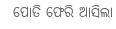ପୋତି ଫେରି ଆସିଲା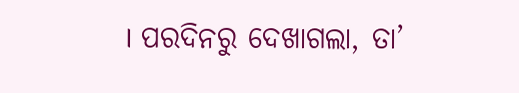। ପରଦିନରୁ ଦେଖାଗଲା, ତା’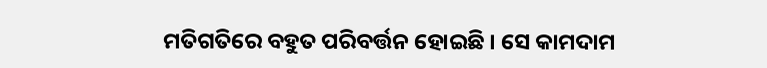ମତିଗତିରେ ବହୁତ ପରିବର୍ତ୍ତନ ହୋଇଛି । ସେ କାମଦାମ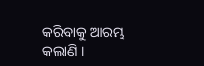କରିବାକୁ ଆରମ୍ଭ କଲାଣି ।